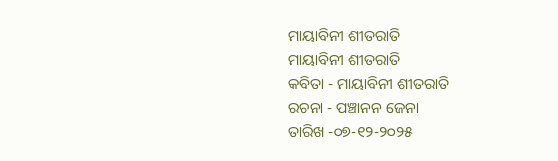ମାୟାବିନୀ ଶୀତରାତି
ମାୟାବିନୀ ଶୀତରାତି
କବିତା - ମାୟାବିନୀ ଶୀତରାତି
ରଚନା - ପଞ୍ଚାନନ ଜେନା
ତାରିଖ -୦୭-୧୨-୨୦୨୫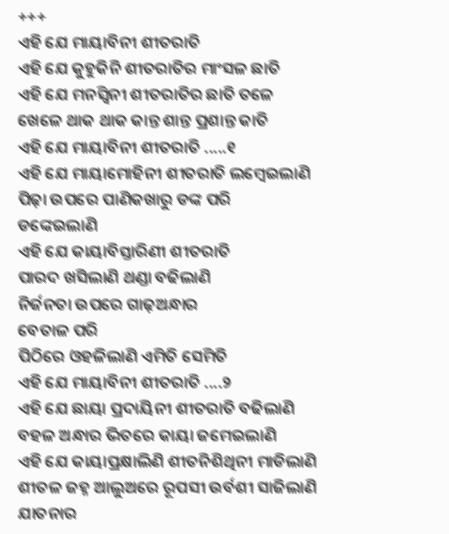+++
ଏହି ଯେ ମାୟାବିନୀ ଶୀତରାତି
ଏହି ଯେ କୁହୁକିନି ଶୀତରାତିର ମାଂସଳ ଛାତି
ଏହି ଯେ ମନସ୍ୱିନୀ ଶୀତରାତିର ଛାତି ତଳେ
ଖେଳେ ଥାକ ଥାକ କାନ୍ତ ଶାନ୍ତ ପ୍ରଶାନ୍ତ କାତି
ଏହି ଯେ ମାୟାବିନୀ ଶୀତରାତି .....୧
ଏହି ଯେ ମାୟାମୋହିନୀ ଶୀତରାତି ଲମ୍ବେଇଲାଣି
ପିଢ଼ା ଉପରେ ପାଣିକଖାରୁ ଡଙ୍କ ପରି
ଡଙ୍କେଇଲାଣି
ଏହି ଯେ କାୟାବିସ୍ତାରିଣୀ ଶୀତରାତି
ପାରଦ ଖସିଲାଣି ଥଣ୍ଡା ବଢିଲାଣି
ନିର୍ଜନତା ଉପରେ ଗାଢ଼ଅନ୍ଧାର
ବେତାଳ ପରି
ପିଠିରେ ଓହଳିଲାଣି ଏମିତି ସେମିତି
ଏହି ଯେ ମାୟାବିନୀ ଶୀତରାତି ....୨
ଏହି ଯେ ଛାୟା ପ୍ରଦାୟିନୀ ଶୀତରାତି ବଢିଲାଣି
ବହଳ ଅନ୍ଧାର ଭିତରେ କାୟା ଜମେଇଲାଣି
ଏହି ଯେ କାୟାପ୍ରକ୍ଷାଲିଣି ଶୀତନିଶିଥିନୀ ମାଡିଲାଣି
ଶୀତଳ ଜହ୍ନ ଆଲୁଅରେ ରୂପସୀ ଉର୍ବଶୀ ସାଜିଲାଣି
ଯାତନାର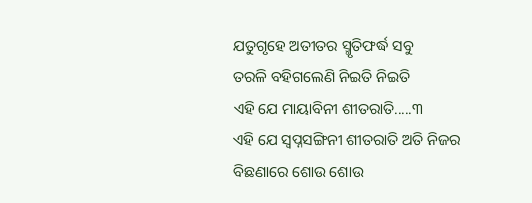ଯତୁଗୃହେ ଅତୀତର ସ୍ମୃତିଫର୍ଦ୍ଧ ସବୁ
ତରଳି ବହିଗଲେଣି ନିଇତି ନିଇତି
ଏହି ଯେ ମାୟାବିନୀ ଶୀତରାତି.....୩
ଏହି ଯେ ସ୍ବପ୍ନସଙ୍ଗିନୀ ଶୀତରାତି ଅତି ନିଜର
ବିଛଣାରେ ଶୋଉ ଶୋଉ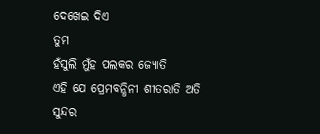ଦେଖେଇ ଦିଏ
ତୁମ
ହଁସୁଲି ମୁଁହ ପଲକର ଜ୍ୟୋତି
ଏହି ଯେ ପ୍ରେମବନ୍ଧିନୀ ଶୀତରାତି ଅତି ସୁନ୍ଦର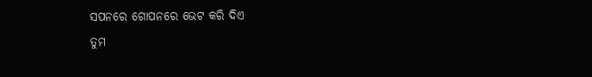ସପନରେ ଗୋପନରେ ଭେଟ କରି ଦିଏ
ତୁମ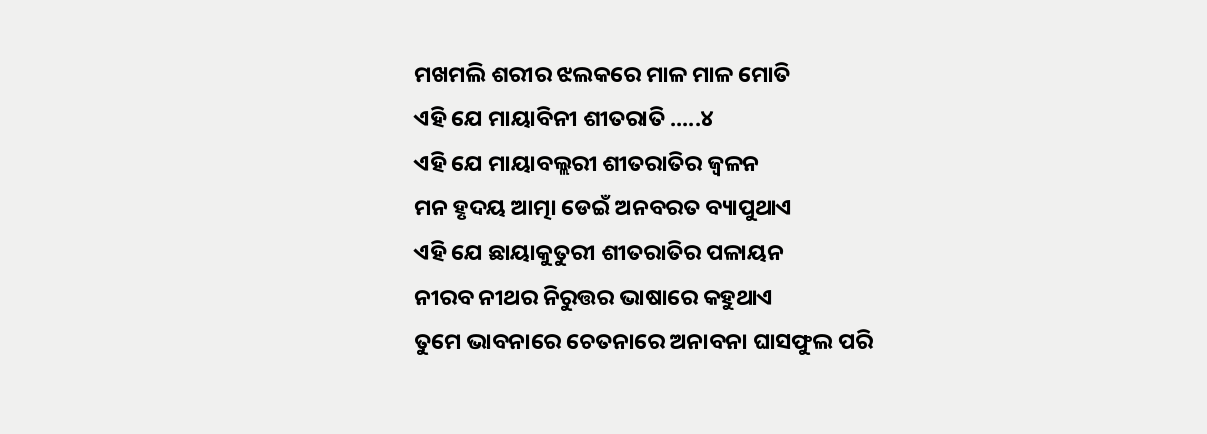ମଖମଲି ଶରୀର ଝଲକରେ ମାଳ ମାଳ ମୋତି
ଏହି ଯେ ମାୟାବିନୀ ଶୀତରାତି .....୪
ଏହି ଯେ ମାୟାବଲ୍ଲରୀ ଶୀତରାତିର ଜ୍ବଳନ
ମନ ହୃଦୟ ଆତ୍ମା ଡେଇଁ ଅନବରତ ବ୍ୟାପୁଥାଏ
ଏହି ଯେ ଛାୟାକୁତୁରୀ ଶୀତରାତିର ପଳାୟନ
ନୀରବ ନୀଥର ନିରୁତ୍ତର ଭାଷାରେ କହୁଥାଏ
ତୁମେ ଭାବନାରେ ଚେତନାରେ ଅନାବନା ଘାସଫୁଲ ପରି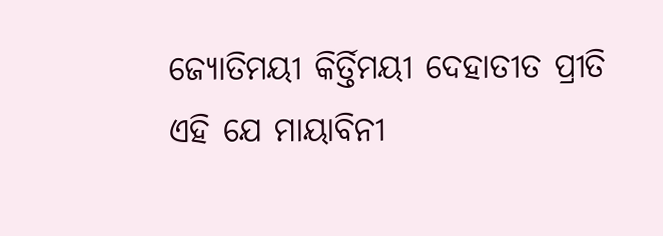ଜ୍ୟୋତିମୟୀ କିର୍ତ୍ତିମୟୀ ଦେହାତୀତ ପ୍ରୀତି
ଏହି ଯେ ମାୟାବିନୀ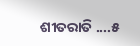ଶୀତରାତି ....୫